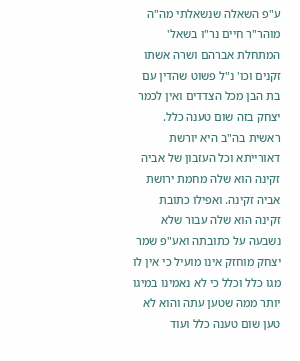ע"פ השאלה שנשאלתי מה"ה מוהר"ר חיים נר"ו בשאל' המתחלת אברהם ושרה אשתו זקנים וכו' נ"ל פשוט שהדין עם בת הבן מכל הצדדים ואין לכמר יצחק בזה שום טענה כלל. ראשית בה"ב היא יורשת דאורייתא וכל העזבון של אביה זקינה הוא שלה מחמת ירושת אביה זקינה. ואפילו כתובת זקינה הוא שלה עבור שלא נשבעה על כתובתה ואע"פ שמר יצחק מוחזק אינו מועיל כי אין לו מגו כלל וכלל כי לא נאמינו במיגו יותר ממה שטען עתה והוא לא טען שום טענה כלל ועוד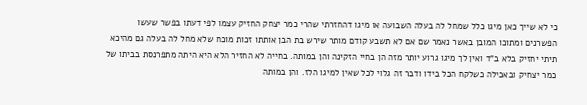כי לא שייך כאן מיגו כלל שמחל לה בעלה השבועה או מיגו דהחזרתי שהרי כמר יצחק החזיק עצמו לפי דעתו בפשר שעשו הפשרנים ומתוכו המובן באשר נאמר שם אם לא תשבע קודם מותר שירש בת הבן אותתו זכות מוכח שלא מחל לה בעלה גם מהיכא תיתי יחזיק בלא ב"ד ואין לך מיגו גרוע יותר מזה הן בחיי הזקינה והן במותה. בחייה לא החזיר הלא היא היתה מתפרנסת בביתו של כמר יצחיק ובאכילה כשלקח הכל בידו ודבר זה גלוי לכל שאין למיגו הלז. והן במותה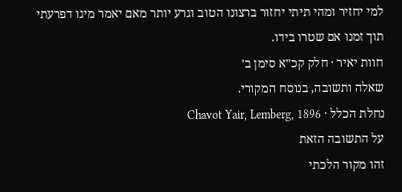למי יחזיר ומהי תיתי יחזור ברצונו הטוב וגרע יותר מאם יאמר מיגו דפרעתי תוך זמנו אם שטרו בידו.
חוות יאיר · חלק קכ״א סימן ב׳
שאלה ותשובה, בנוסח המקורי.
נחלת הכלל · Chavot Yair, Lemberg, 1896
על התשובה הזאת
זהו מקור הלכתי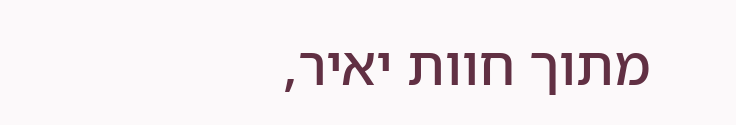מתוך חוות יאיר,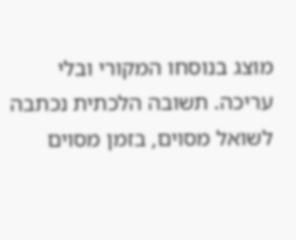מוצג בנוסחו המקורי ובלי עריכה. תשובה הלכתית נכתבה לשואל מסוים, בזמן מסוים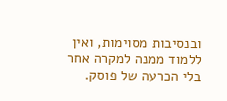ובנסיבות מסוימות, ואין ללמוד ממנה למקרה אחר בלי הכרעה של פוסק.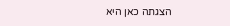הצגתה כאן היא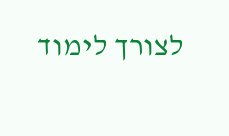לצורך לימוד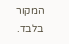המקור בלבד.